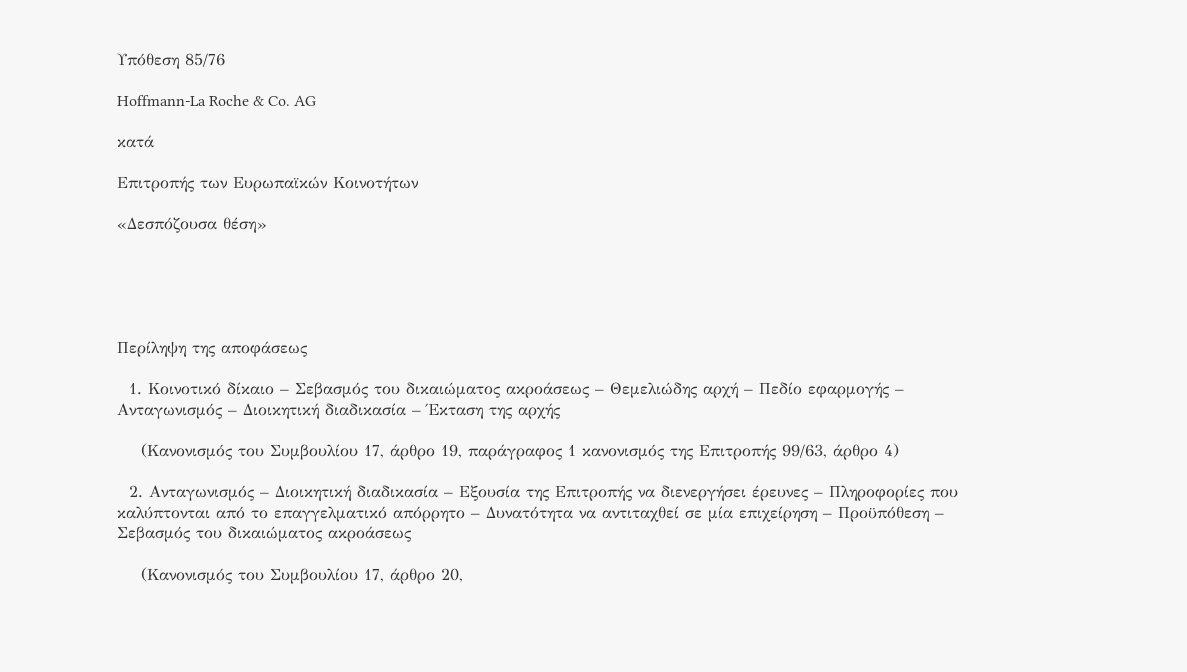Υπόθεση 85/76

Hoffmann-La Roche & Co. AG

κατά

Επιτροπής των Ευρωπαϊκών Κοινοτήτων

«Δεσπόζουσα θέση»





Περίληψη της αποφάσεως

  1. Κοινοτικό δίκαιο – Σεβασμός του δικαιώματος ακροάσεως – Θεμελιώδης αρχή – Πεδίο εφαρμογής – Ανταγωνισμός – Διοικητική διαδικασία – Έκταση της αρχής

    (Κανονισμός του Συμβουλίου 17, άρθρο 19, παράγραφος 1 κανονισμός της Επιτροπής 99/63, άρθρο 4)

  2. Ανταγωνισμός – Διοικητική διαδικασία – Εξουσία της Επιτροπής να διενεργήσει έρευνες – Πληροφορίες που καλύπτονται από το επαγγελματικό απόρρητο – Δυνατότητα να αντιταχθεί σε μία επιχείρηση – Προϋπόθεση – Σεβασμός του δικαιώματος ακροάσεως

    (Κανονισμός του Συμβουλίου 17, άρθρο 20,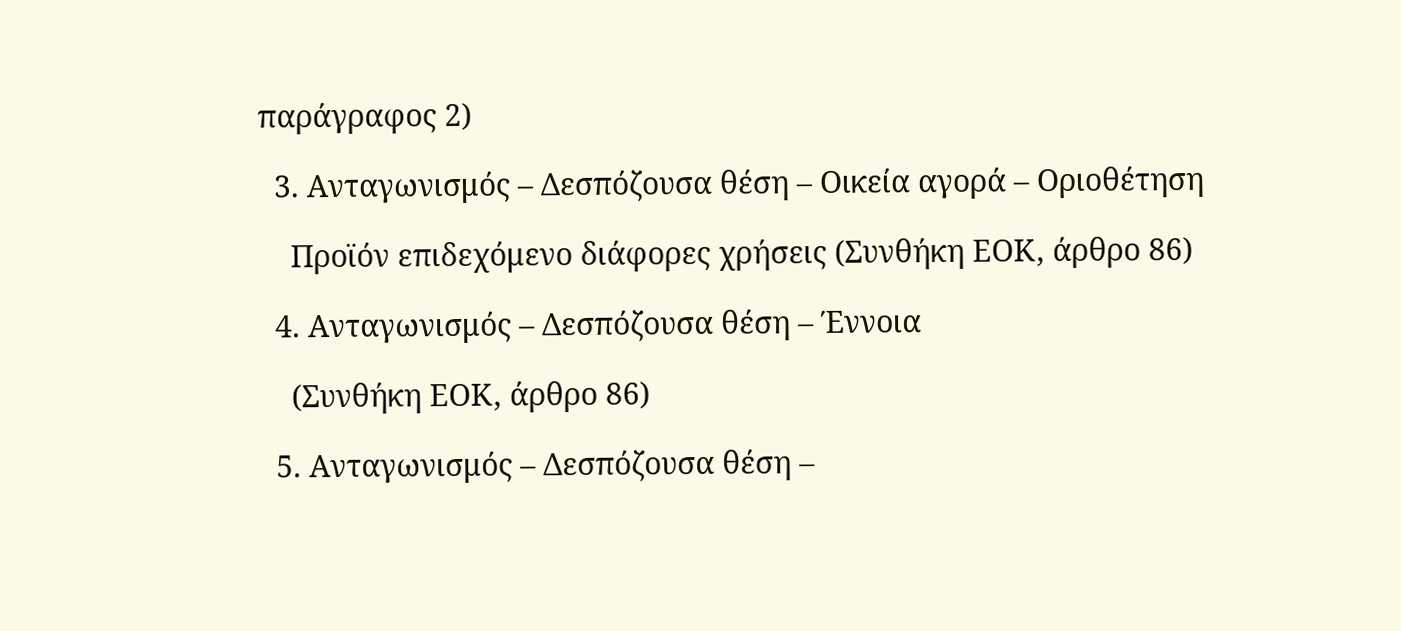παράγραφος 2)

  3. Ανταγωνισμός – Δεσπόζουσα θέση – Οικεία αγορά – Οριοθέτηση

    Προϊόν επιδεχόμενο διάφορες χρήσεις (Συνθήκη ΕΟΚ, άρθρο 86)

  4. Ανταγωνισμός – Δεσπόζουσα θέση – Έννοια

    (Συνθήκη ΕΟΚ, άρθρο 86)

  5. Ανταγωνισμός – Δεσπόζουσα θέση –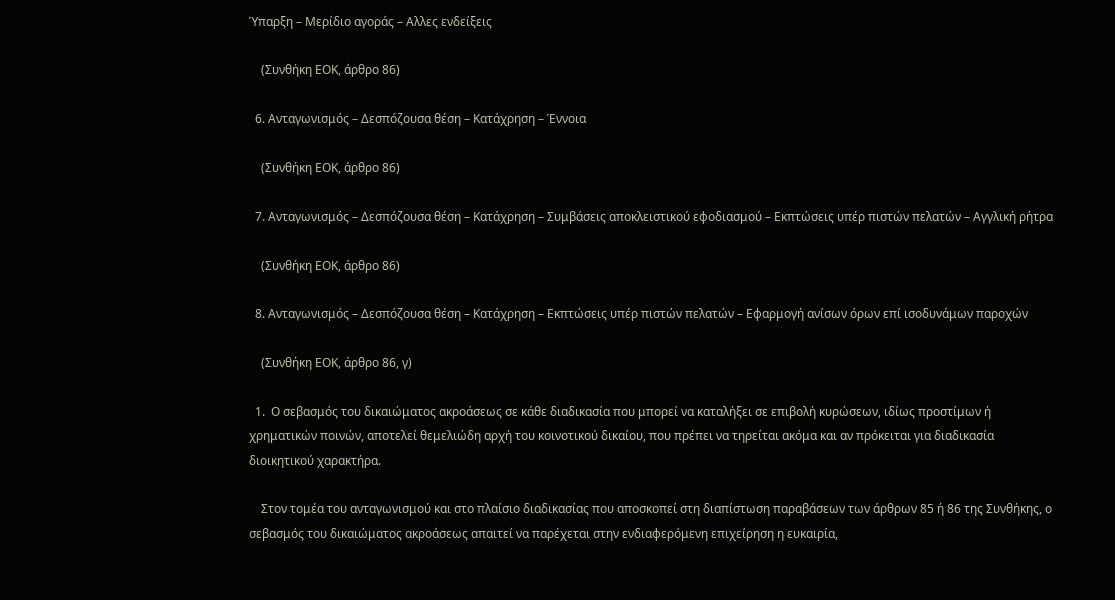Ύπαρξη – Μερίδιο αγοράς – Αλλες ενδείξεις

    (Συνθήκη ΕΟΚ, άρθρο 86)

  6. Ανταγωνισμός – Δεσπόζουσα θέση – Κατάχρηση – Έννοια

    (Συνθήκη ΕΟΚ, άρθρο 86)

  7. Ανταγωνισμός – Δεσπόζουσα θέση – Κατάχρηση – Συμβάσεις αποκλειστικού εφοδιασμού – Εκπτώσεις υπέρ πιστών πελατών – Αγγλική ρήτρα

    (Συνθήκη ΕΟΚ, άρθρο 86)

  8. Ανταγωνισμός – Δεσπόζουσα θέση – Κατάχρηση – Εκπτώσεις υπέρ πιστών πελατών – Εφαρμογή ανίσων όρων επί ισοδυνάμων παροχών

    (Συνθήκη ΕΟΚ, άρθρο 86, γ)

  1.  Ο σεβασμός του δικαιώματος ακροάσεως σε κάθε διαδικασία που μπορεί να καταλήξει σε επιβολή κυρώσεων, ιδίως προστίμων ή χρηματικών ποινών, αποτελεί θεμελιώδη αρχή του κοινοτικού δικαίου, που πρέπει να τηρείται ακόμα και αν πρόκειται για διαδικασία διοικητικού χαρακτήρα.

    Στον τομέα του ανταγωνισμού και στο πλαίσιο διαδικασίας που αποσκοπεί στη διαπίστωση παραβάσεων των άρθρων 85 ή 86 της Συνθήκης, ο σεβασμός του δικαιώματος ακροάσεως απαιτεί να παρέχεται στην ενδιαφερόμενη επιχείρηση η ευκαιρία,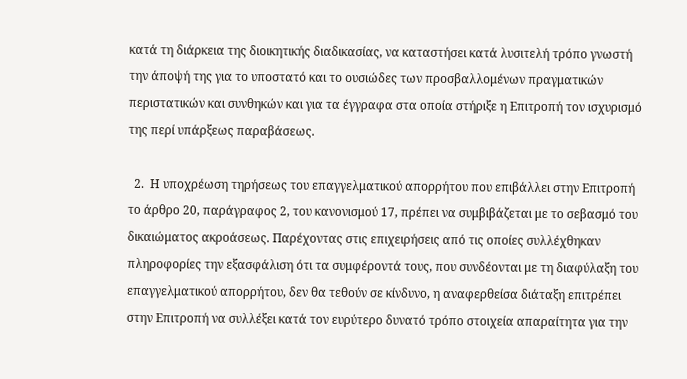κατά τη διάρκεια της διοικητικής διαδικασίας, να καταστήσει κατά λυσιτελή τρόπο γνωστή την άποψή της για το υποστατό και το ουσιώδες των προσβαλλομένων πραγματικών περιστατικών και συνθηκών και για τα έγγραφα στα οποία στήριξε η Επιτροπή τον ισχυρισμό της περί υπάρξεως παραβάσεως.

  2.  Η υποχρέωση τηρήσεως του επαγγελματικού απορρήτου που επιβάλλει στην Επιτροπή το άρθρο 20, παράγραφος 2, του κανονισμού 17, πρέπει να συμβιβάζεται με το σεβασμό του δικαιώματος ακροάσεως. Παρέχοντας στις επιχειρήσεις από τις οποίες συλλέχθηκαν πληροφορίες την εξασφάλιση ότι τα συμφέροντά τους, που συνδέονται με τη διαφύλαξη του επαγγελματικού απορρήτου, δεν θα τεθούν σε κίνδυνο, η αναφερθείσα διάταξη επιτρέπει στην Επιτροπή να συλλέξει κατά τον ευρύτερο δυνατό τρόπο στοιχεία απαραίτητα για την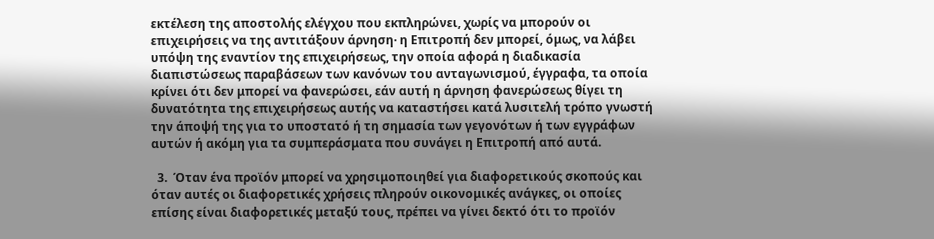εκτέλεση της αποστολής ελέγχου που εκπληρώνει, χωρίς να μπορούν οι επιχειρήσεις να της αντιτάξουν άρνηση· η Επιτροπή δεν μπορεί, όμως, να λάβει υπόψη της εναντίον της επιχειρήσεως, την οποία αφορά η διαδικασία διαπιστώσεως παραβάσεων των κανόνων του ανταγωνισμού, έγγραφα, τα οποία κρίνει ότι δεν μπορεί να φανερώσει, εάν αυτή η άρνηση φανερώσεως θίγει τη δυνατότητα της επιχειρήσεως αυτής να καταστήσει κατά λυσιτελή τρόπο γνωστή την άποψή της για το υποστατό ή τη σημασία των γεγονότων ή των εγγράφων αυτών ή ακόμη για τα συμπεράσματα που συνάγει η Επιτροπή από αυτά.

  3.  Όταν ένα προϊόν μπορεί να χρησιμοποιηθεί για διαφορετικούς σκοπούς και όταν αυτές οι διαφορετικές χρήσεις πληρούν οικονομικές ανάγκες, οι οποίες επίσης είναι διαφορετικές μεταξύ τους, πρέπει να γίνει δεκτό ότι το προϊόν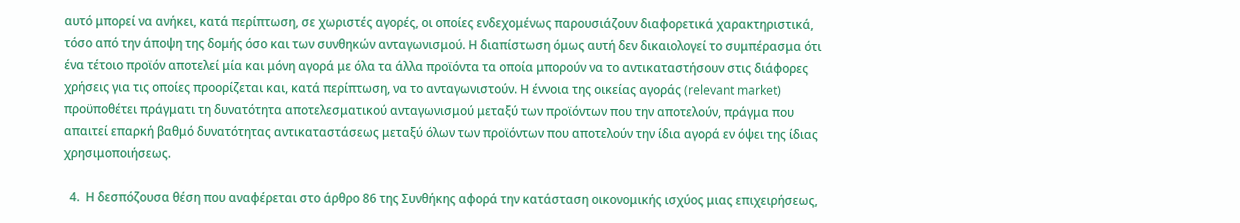αυτό μπορεί να ανήκει, κατά περίπτωση, σε χωριστές αγορές, οι οποίες ενδεχομένως παρουσιάζουν διαφορετικά χαρακτηριστικά, τόσο από την άποψη της δομής όσο και των συνθηκών ανταγωνισμού. Η διαπίστωση όμως αυτή δεν δικαιολογεί το συμπέρασμα ότι ένα τέτοιο προϊόν αποτελεί μία και μόνη αγορά με όλα τα άλλα προϊόντα τα οποία μπορούν να το αντικαταστήσουν στις διάφορες χρήσεις για τις οποίες προορίζεται και, κατά περίπτωση, να το ανταγωνιστούν. Η έννοια της οικείας αγοράς (relevant market) προϋποθέτει πράγματι τη δυνατότητα αποτελεσματικού ανταγωνισμού μεταξύ των προϊόντων που την αποτελούν, πράγμα που απαιτεί επαρκή βαθμό δυνατότητας αντικαταστάσεως μεταξύ όλων των προϊόντων που αποτελούν την ίδια αγορά εν όψει της ίδιας χρησιμοποιήσεως.

  4.  Η δεσπόζουσα θέση που αναφέρεται στο άρθρο 86 της Συνθήκης αφορά την κατάσταση οικονομικής ισχύος μιας επιχειρήσεως,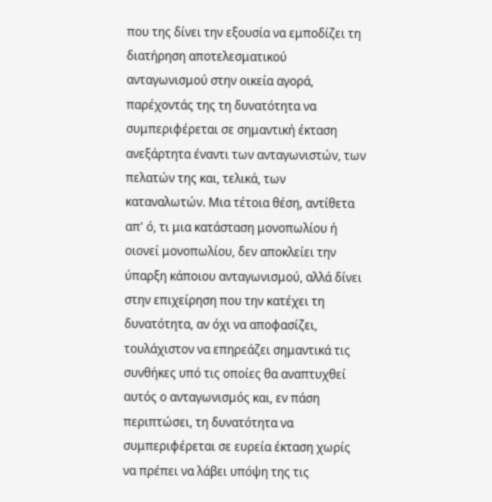που της δίνει την εξουσία να εμποδίζει τη διατήρηση αποτελεσματικού ανταγωνισμού στην οικεία αγορά, παρέχοντάς της τη δυνατότητα να συμπεριφέρεται σε σημαντική έκταση ανεξάρτητα έναντι των ανταγωνιστών, των πελατών της και, τελικά, των καταναλωτών. Μια τέτοια θέση, αντίθετα απ' ό, τι μια κατάσταση μονοπωλίου ή οιονεί μονοπωλίου, δεν αποκλείει την ύπαρξη κάποιου ανταγωνισμού, αλλά δίνει στην επιχείρηση που την κατέχει τη δυνατότητα, αν όχι να αποφασίζει, τουλάχιστον να επηρεάζει σημαντικά τις συνθήκες υπό τις οποίες θα αναπτυχθεί αυτός ο ανταγωνισμός και, εν πάση περιπτώσει, τη δυνατότητα να συμπεριφέρεται σε ευρεία έκταση χωρίς να πρέπει να λάβει υπόψη της τις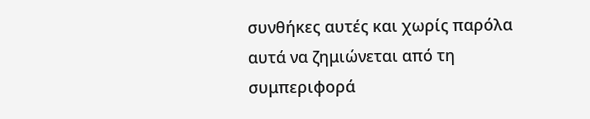συνθήκες αυτές και χωρίς παρόλα αυτά να ζημιώνεται από τη συμπεριφορά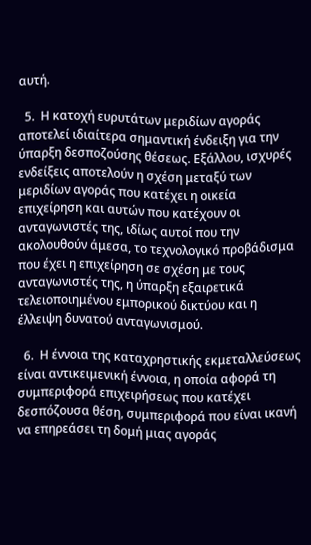αυτή.

  5.  Η κατοχή ευρυτάτων μεριδίων αγοράς αποτελεί ιδιαίτερα σημαντική ένδειξη για την ύπαρξη δεσποζούσης θέσεως. Εξάλλου, ισχυρές ενδείξεις αποτελούν η σχέση μεταξύ των μεριδίων αγοράς που κατέχει η οικεία επιχείρηση και αυτών που κατέχουν οι ανταγωνιστές της, ιδίως αυτοί που την ακολουθούν άμεσα, το τεχνολογικό προβάδισμα που έχει η επιχείρηση σε σχέση με τους ανταγωνιστές της, η ύπαρξη εξαιρετικά τελειοποιημένου εμπορικού δικτύου και η έλλειψη δυνατού ανταγωνισμού.

  6.  Η έννοια της καταχρηστικής εκμεταλλεύσεως είναι αντικειμενική έννοια, η οποία αφορά τη συμπεριφορά επιχειρήσεως που κατέχει δεσπόζουσα θέση, συμπεριφορά που είναι ικανή να επηρεάσει τη δομή μιας αγοράς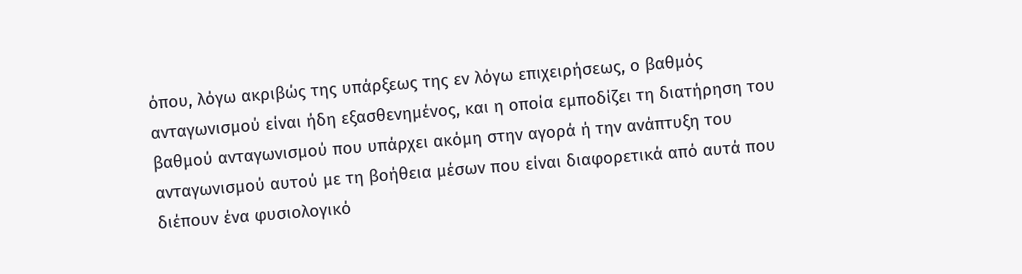όπου, λόγω ακριβώς της υπάρξεως της εν λόγω επιχειρήσεως, ο βαθμός ανταγωνισμού είναι ήδη εξασθενημένος, και η οποία εμποδίζει τη διατήρηση του βαθμού ανταγωνισμού που υπάρχει ακόμη στην αγορά ή την ανάπτυξη του ανταγωνισμού αυτού με τη βοήθεια μέσων που είναι διαφορετικά από αυτά που διέπουν ένα φυσιολογικό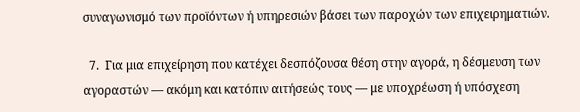συναγωνισμό των προϊόντων ή υπηρεσιών βάσει των παροχών των επιχειρηματιών.

  7.  Για μια επιχείρηση που κατέχει δεσπόζουσα θέση στην αγορά, η δέσμευση των αγοραστών — ακόμη και κατόπιν αιτήσεώς τους — με υποχρέωση ή υπόσχεση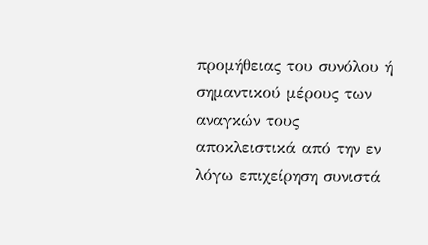προμήθειας του συνόλου ή σημαντικού μέρους των αναγκών τους αποκλειστικά από την εν λόγω επιχείρηση συνιστά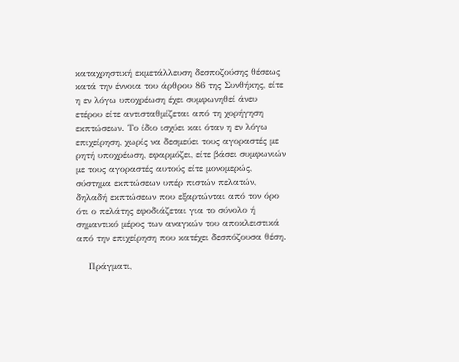καταχρηστική εκμετάλλευση δεσποζούσης θέσεως κατά την έννοια του άρθρου 86 της Συνθήκης, είτε η εν λόγω υποχρέωση έχει συμφωνηθεί άνευ ετέρου είτε αντισταθμίζεται από τη χορήγηση εκπτώσεων. Το ίδιο ισχύει και όταν η εν λόγω επιχείρηση, χωρίς να δεσμεύει τους αγοραστές με ρητή υποχρέωση, εφαρμόζει, είτε βάσει συμφωνιών με τους αγοραστές αυτούς είτε μονομερώς, σύστημα εκπτώσεων υπέρ πιστών πελατών, δηλαδή εκπτώσεων που εξαρτώνται από τον όρο ότι ο πελάτης εφοδιάζεται για το σύνολο ή σημαντικό μέρος των αναγκών του αποκλειστικά από την επιχείρηση που κατέχει δεσπόζουσα θέση.

    Πράγματι,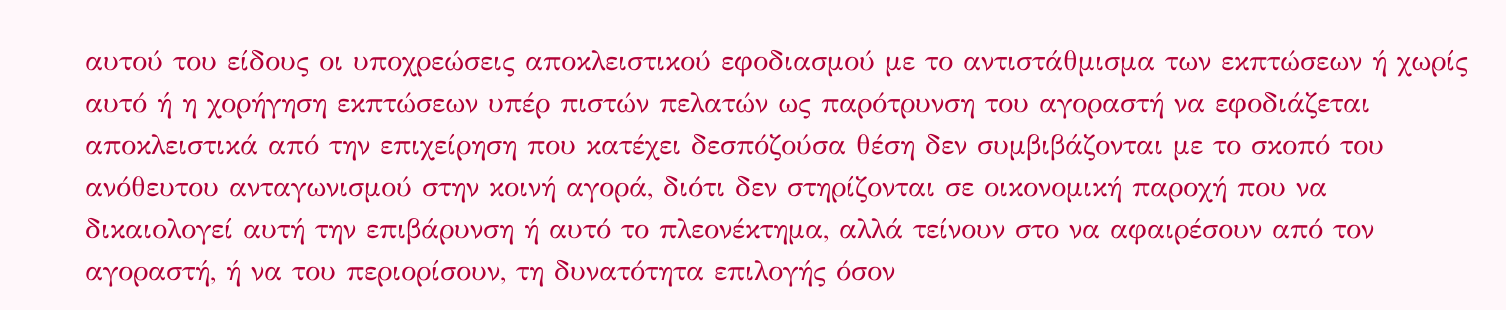αυτού του είδους οι υποχρεώσεις αποκλειστικού εφοδιασμού με το αντιστάθμισμα των εκπτώσεων ή χωρίς αυτό ή η χορήγηση εκπτώσεων υπέρ πιστών πελατών ως παρότρυνση του αγοραστή να εφοδιάζεται αποκλειστικά από την επιχείρηση που κατέχει δεσπόζούσα θέση δεν συμβιβάζονται με το σκοπό του ανόθευτου ανταγωνισμού στην κοινή αγορά, διότι δεν στηρίζονται σε οικονομική παροχή που να δικαιολογεί αυτή την επιβάρυνση ή αυτό το πλεονέκτημα, αλλά τείνουν στο να αφαιρέσουν από τον αγοραστή, ή να του περιορίσουν, τη δυνατότητα επιλογής όσον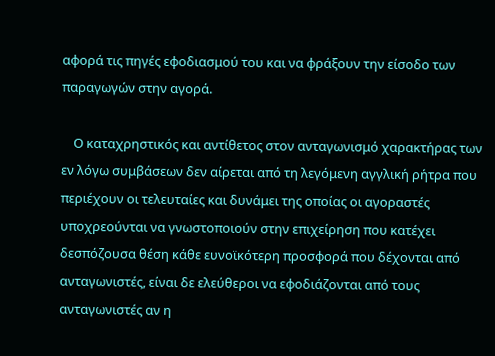αφορά τις πηγές εφοδιασμού του και να φράξουν την είσοδο των παραγωγών στην αγορά.

    Ο καταχρηστικός και αντίθετος στον ανταγωνισμό χαρακτήρας των εν λόγω συμβάσεων δεν αίρεται από τη λεγόμενη αγγλική ρήτρα που περιέχουν οι τελευταίες και δυνάμει της οποίας οι αγοραστές υποχρεούνται να γνωστοποιούν στην επιχείρηση που κατέχει δεσπόζουσα θέση κάθε ευνοϊκότερη προσφορά που δέχονται από ανταγωνιστές, είναι δε ελεύθεροι να εφοδιάζονται από τους ανταγωνιστές αν η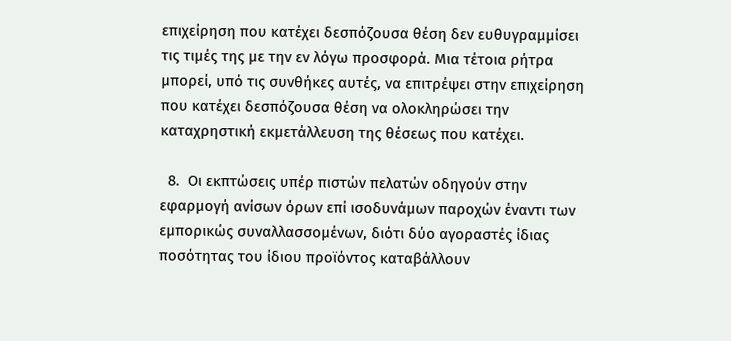επιχείρηση που κατέχει δεσπόζουσα θέση δεν ευθυγραμμίσει τις τιμές της με την εν λόγω προσφορά. Μια τέτοια ρήτρα μπορεί, υπό τις συνθήκες αυτές, να επιτρέψει στην επιχείρηση που κατέχει δεσπόζουσα θέση να ολοκληρώσει την καταχρηστική εκμετάλλευση της θέσεως που κατέχει.

  8.  Οι εκπτώσεις υπέρ πιστών πελατών οδηγούν στην εφαρμογή ανίσων όρων επί ισοδυνάμων παροχών έναντι των εμπορικώς συναλλασσομένων, διότι δύο αγοραστές ίδιας ποσότητας του ίδιου προϊόντος καταβάλλουν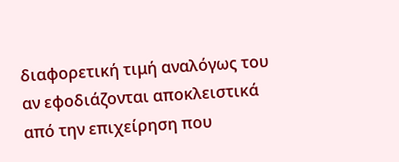διαφορετική τιμή αναλόγως του αν εφοδιάζονται αποκλειστικά από την επιχείρηση που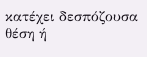κατέχει δεσπόζουσα θέση ή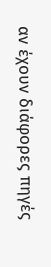αν έχουν διάφορες πηγές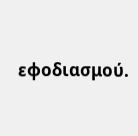εφοδιασμού.